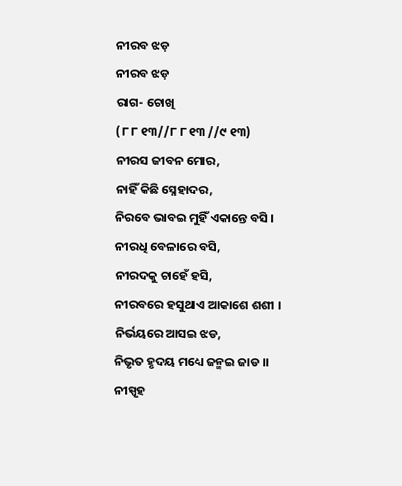ନୀରବ ଝଡ଼
ନୀରବ ଝଡ଼
ରାଗ- ଚୋଖି
(୮ ୮ ୧୩//୮ ୮ ୧୩ //୯ ୧୩)
ନୀରସ ଜୀବନ ମୋର,
ନାହିଁ କିଛି ସ୍ନେହାଦର,
ନିରବେ ଭାବଇ ମୁହିଁ ଏକାନ୍ତେ ବସି ।
ନୀରଧି ବେଳାରେ ବସି,
ନୀରଦକୁ ଚାହେଁ ହସି,
ନୀରବରେ ହସୁଥାଏ ଆକାଶେ ଶଶୀ ।
ନିର୍ଭୟରେ ଆସଇ ଝଡ,
ନିଭୃତ ହୃଦୟ ମଧ୍ୟେ ଜନ୍ମଇ ଜାଡ ।।
ନୀସ୍ପୃହ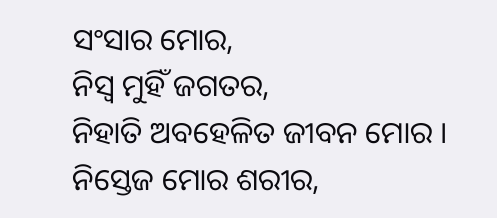ସଂସାର ମୋର,
ନିସ୍ୱ ମୁହିଁ ଜଗତର,
ନିହାତି ଅବହେଳିତ ଜୀବନ ମୋର ।
ନିସ୍ତେଜ ମୋର ଶରୀର,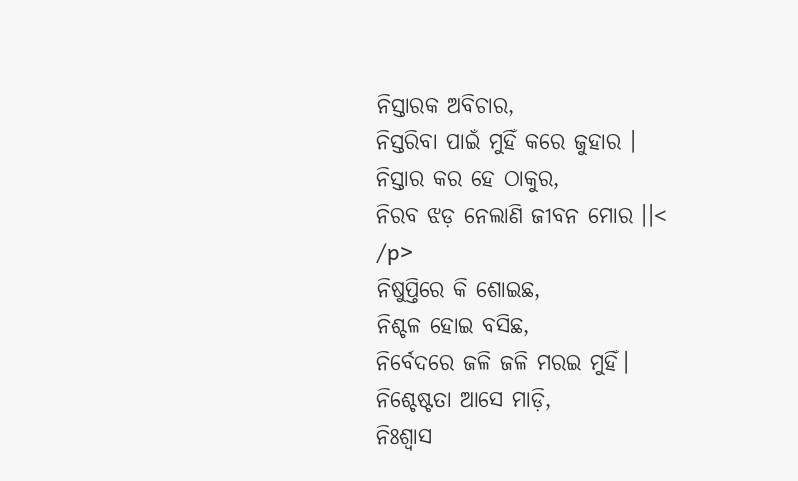ନିସ୍ତାରକ ଅବିଚାର,
ନିସ୍ତରିବା ପାଇଁ ମୁହିଁ କରେ ଜୁହାର ।
ନିସ୍ତାର କର ହେ ଠାକୁର,
ନିରବ ଝଡ଼ ନେଲାଣି ଜୀବନ ମୋର ।।<
/p>
ନିଷୁପ୍ତିରେ କି ଶୋଇଛ,
ନିଶ୍ଚଳ ହୋଇ ବସିଛ,
ନିର୍ବେଦରେ ଜଳି ଜଳି ମରଇ ମୁହିଁ।
ନିଶ୍ଚେଷ୍ଟତା ଆସେ ମାଡ଼ି,
ନିଃଶ୍ବାସ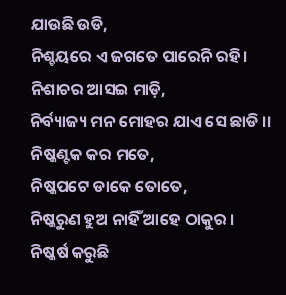ଯାଉଛି ଉଡି,
ନିଶ୍ଚୟରେ ଏ ଜଗତେ ପାରେନି ରହି।
ନିଶାଚର ଆସଇ ମାଡ଼ି,
ନିର୍ବ୍ୟାଜ୍ୟ ମନ ମୋହର ଯାଏ ସେ ଛାଡି ।।
ନିଷ୍କଣ୍ଟକ କର ମତେ,
ନିଷ୍କପଟେ ଡାକେ ତୋତେ,
ନିଷ୍କରୁଣ ହୁଅ ନାହିଁ ଆହେ ଠାକୁର ।
ନିଷ୍କର୍ଷ କରୁଛି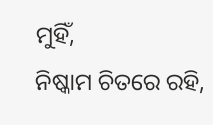ମୁହିଁ,
ନିଷ୍କାମ ଚିତରେ ରହି,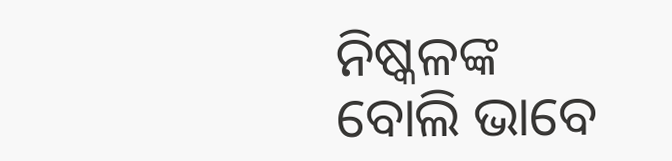ନିଷ୍କଳଙ୍କ ବୋଲି ଭାବେ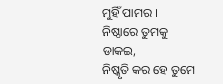ମୁହିଁ ପାମର ।
ନିଷ୍ଠାରେ ତୁମକୁ ଡାକଇ,
ନିଷ୍କୃତି କର ହେ ତୁମେ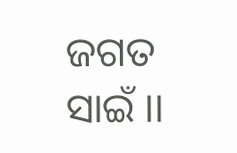ଜଗତ ସାଇଁ ।।